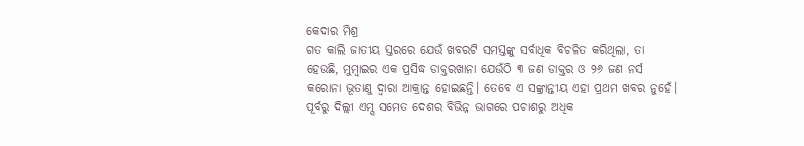କେଦାର ମିଶ୍ର
ଗତ କାଲି ଜାତୀୟ ସ୍ତରରେ ଯେଉଁ ଖବରଟି ସମସ୍ତଙ୍କୁ ସର୍ବାଧିକ ବିଚଳିତ କରିଥିଲା, ତା ହେଉଛି, ମୁମ୍ବାଇର ଏକ ପ୍ରସିଦ୍ଧ ଡାକ୍ତରଖାନା ଯେଉଁଠି ୩ ଜଣ ଡାକ୍ତର ଓ ୨୬ ଜଣ ନର୍ସ କରୋନା ଭୂତାଣୁ ଦ୍ଵାରା ଆକ୍ରାନ୍ତ ହୋଇଛନ୍ତି। ତେବେ ଏ ସଙ୍କ୍ରାନ୍ତୀୟ ଏହା ପ୍ରଥମ ଖବର ନୁହେଁ। ପୂର୍ବରୁ ଦିଲ୍ଲୀ ଏମ୍ସ ସମେତ ଦେଶର ବିଭିନ୍ନ ଭାଗରେ ପଚାଶରୁ ଅଧିକ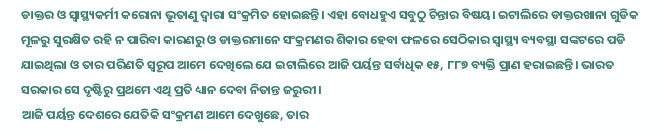ଡାକ୍ତର ଓ ସ୍ୱାସ୍ଥ୍ୟକର୍ମୀ କରୋନା ଭୂତାଣୁ ଦ୍ଵାରା ସଂକ୍ରମିତ ହୋଇଛନ୍ତି। ଏହା ବୋଧହୁଏ ସବୁଠୁ ଚିନ୍ତାର ବିଷୟ। ଇଟାଲିରେ ଡାକ୍ତରଖାନା ଗୁଡିକ ମୂଳରୁ ସୁରକ୍ଷିତ ରହି ନ ପାରିବା କାରଣରୁ ଓ ଡାକ୍ତରମାନେ ସଂକ୍ରମଣର ଶିକାର ହେବା ଫଳରେ ସେଠିକାର ସ୍ୱାସ୍ଥ୍ୟ ବ୍ୟବସ୍ଥା ସଙ୍କଟରେ ପଡି ଯାଇଥିଲା ଓ ତାର ପରିଣତି ସ୍ଵରୂପ ଆମେ ଦେଖିଲେ ଯେ ଇଟାଲିରେ ଆଜି ପର୍ୟନ୍ତ ସର୍ବାଧିକ ୧୫, ୮୮୭ ବ୍ୟକ୍ତି ପ୍ରାଣ ହରାଇଛନ୍ତି। ଭାରତ ସରକାର ସେ ଦୃଷ୍ଟିରୁ ପ୍ରଥମେ ଏଥି ପ୍ରତି ଧ୍ୟାନ ଦେବା ନିତାନ୍ତ ଜରୁରୀ।
ଆଜି ପର୍ୟନ୍ତ ଦେଶରେ ଯେତିକି ସଂକ୍ରମଣ ଆମେ ଦେଖୁଛେ, ତାର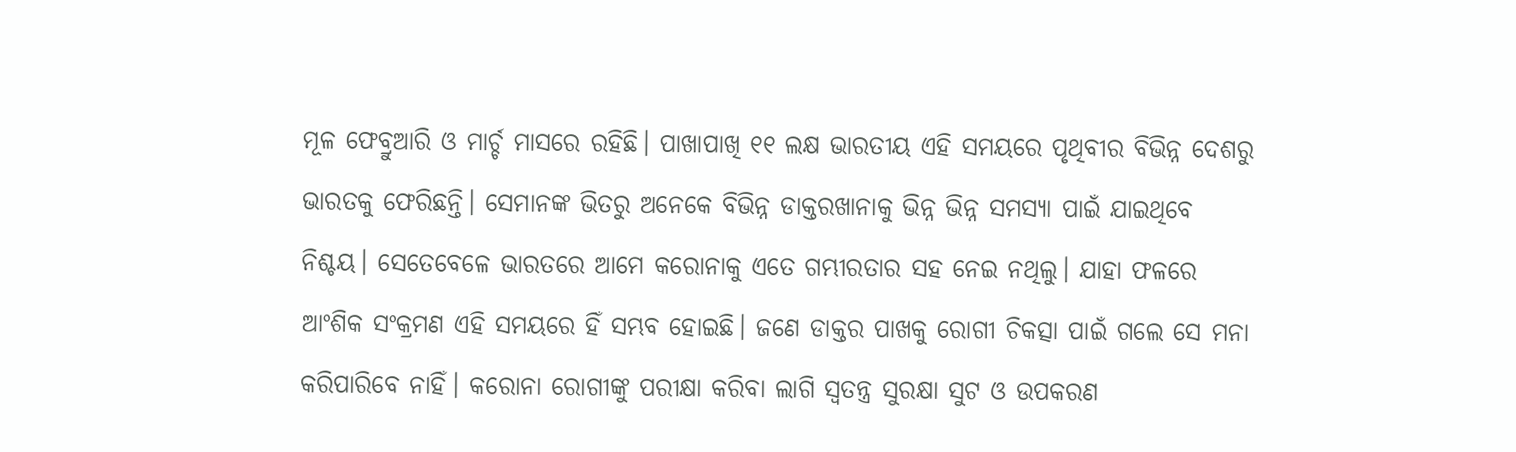ମୂଳ ଫେବ୍ରୁଆରି ଓ ମାର୍ଚ୍ଚ ମାସରେ ରହିଛି। ପାଖାପାଖି ୧୧ ଲକ୍ଷ ଭାରତୀୟ ଏହି ସମୟରେ ପୃଥିବୀର ବିଭିନ୍ନ ଦେଶରୁ ଭାରତକୁ ଫେରିଛନ୍ତି। ସେମାନଙ୍କ ଭିତରୁ ଅନେକେ ବିଭିନ୍ନ ଡାକ୍ତରଖାନାକୁ ଭିନ୍ନ ଭିନ୍ନ ସମସ୍ୟା ପାଇଁ ଯାଇଥିବେ ନିଶ୍ଚୟ। ସେତେବେଳେ ଭାରତରେ ଆମେ କରୋନାକୁ ଏତେ ଗମ୍ଭୀରତାର ସହ ନେଇ ନଥିଲୁ। ଯାହା ଫଳରେ ଆଂଶିକ ସଂକ୍ରମଣ ଏହି ସମୟରେ ହିଁ ସମ୍ଭବ ହୋଇଛି। ଜଣେ ଡାକ୍ତର ପାଖକୁ ରୋଗୀ ଚିକତ୍ସା ପାଇଁ ଗଲେ ସେ ମନା କରିପାରିବେ ନାହିଁ। କରୋନା ରୋଗୀଙ୍କୁ ପରୀକ୍ଷା କରିବା ଲାଗି ସ୍ଵତନ୍ତ୍ର ସୁରକ୍ଷା ସୁଟ ଓ ଉପକରଣ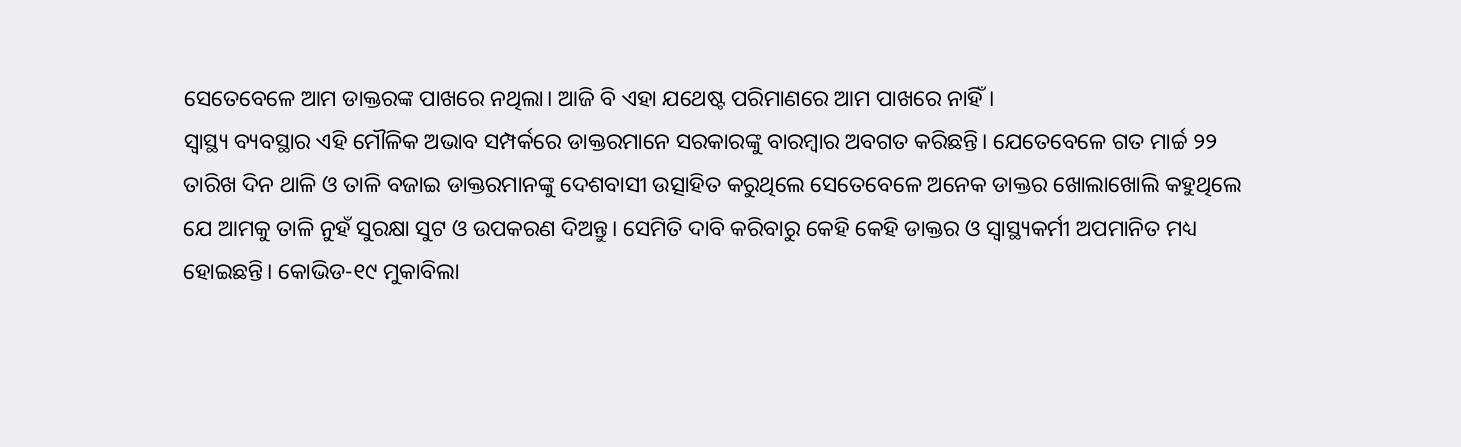ସେତେବେଳେ ଆମ ଡାକ୍ତରଙ୍କ ପାଖରେ ନଥିଲା। ଆଜି ବି ଏହା ଯଥେଷ୍ଟ ପରିମାଣରେ ଆମ ପାଖରେ ନାହିଁ।
ସ୍ୱାସ୍ଥ୍ୟ ବ୍ୟବସ୍ଥାର ଏହି ମୌଳିକ ଅଭାବ ସମ୍ପର୍କରେ ଡାକ୍ତରମାନେ ସରକାରଙ୍କୁ ବାରମ୍ବାର ଅବଗତ କରିଛନ୍ତି। ଯେତେବେଳେ ଗତ ମାର୍ଚ୍ଚ ୨୨ ତାରିଖ ଦିନ ଥାଳି ଓ ତାଳି ବଜାଇ ଡାକ୍ତରମାନଙ୍କୁ ଦେଶବାସୀ ଉତ୍ସାହିତ କରୁଥିଲେ ସେତେବେଳେ ଅନେକ ଡାକ୍ତର ଖୋଲାଖୋଲି କହୁଥିଲେ ଯେ ଆମକୁ ତାଳି ନୁହଁ ସୁରକ୍ଷା ସୁଟ ଓ ଉପକରଣ ଦିଅନ୍ତୁ। ସେମିତି ଦାବି କରିବାରୁ କେହି କେହି ଡାକ୍ତର ଓ ସ୍ୱାସ୍ଥ୍ୟକର୍ମୀ ଅପମାନିତ ମଧ୍ୟ ହୋଇଛନ୍ତି। କୋଭିଡ-୧୯ ମୁକାବିଲା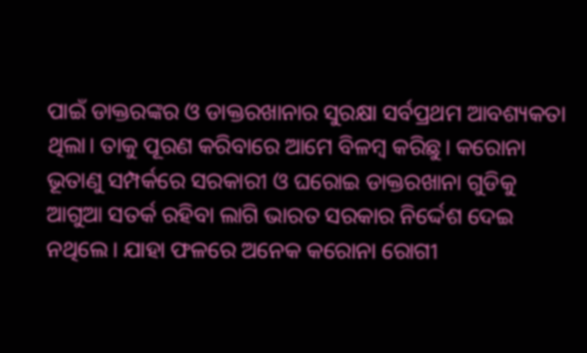ପାଇଁ ଡାକ୍ତରଙ୍କର ଓ ଡାକ୍ତରଖାନାର ସୁରକ୍ଷା ସର୍ବପ୍ରଥମ ଆବଶ୍ୟକତା ଥିଲା। ତାକୁ ପୂରଣ କରିବାରେ ଆମେ ବିଳମ୍ବ କରିଛୁ। କରୋନା ଭୂତାଣୁ ସମ୍ପର୍କରେ ସରକାରୀ ଓ ଘରୋଇ ଡାକ୍ତରଖାନା ଗୁଡିକୁ ଆଗୁଆ ସତର୍କ ରହିବା ଲାଗି ଭାରତ ସରକାର ନିର୍ଦ୍ଦେଶ ଦେଇ ନଥିଲେ। ଯାହା ଫଳରେ ଅନେକ କରୋନା ରୋଗୀ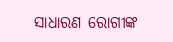ସାଧାରଣ ରୋଗୀଙ୍କ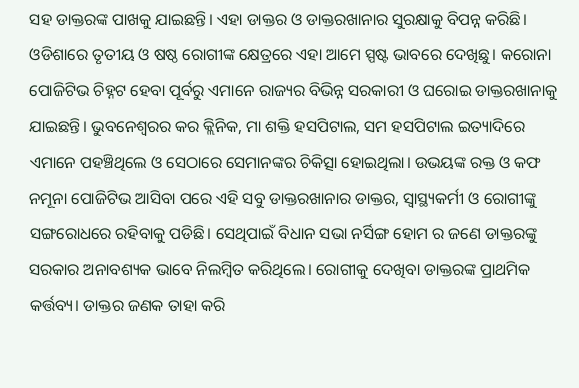ସହ ଡାକ୍ତରଙ୍କ ପାଖକୁ ଯାଇଛନ୍ତି। ଏହା ଡାକ୍ତର ଓ ଡାକ୍ତରଖାନାର ସୁରକ୍ଷାକୁ ବିପନ୍ନ କରିଛି।
ଓଡିଶାରେ ତୃତୀୟ ଓ ଷଷ୍ଠ ରୋଗୀଙ୍କ କ୍ଷେତ୍ରରେ ଏହା ଆମେ ସ୍ପଷ୍ଟ ଭାବରେ ଦେଖିଛୁ। କରୋନା ପୋଜିଟିଭ ଚିହ୍ନଟ ହେବା ପୂର୍ବରୁ ଏମାନେ ରାଜ୍ୟର ବିଭିନ୍ନ ସରକାରୀ ଓ ଘରୋଇ ଡାକ୍ତରଖାନାକୁ ଯାଇଛନ୍ତି। ଭୁବନେଶ୍ବରର କର କ୍ଲିନିକ, ମା ଶକ୍ତି ହସପିଟାଲ, ସମ ହସପିଟାଲ ଇତ୍ୟାଦିରେ ଏମାନେ ପହଞ୍ଚିଥିଲେ ଓ ସେଠାରେ ସେମାନଙ୍କର ଚିକିତ୍ସା ହୋଇଥିଲା। ଉଭୟଙ୍କ ରକ୍ତ ଓ କଫ ନମୂନା ପୋଜିଟିଭ ଆସିବା ପରେ ଏହି ସବୁ ଡାକ୍ତରଖାନାର ଡାକ୍ତର, ସ୍ୱାସ୍ଥ୍ୟକର୍ମୀ ଓ ରୋଗୀଙ୍କୁ ସଙ୍ଗରୋଧରେ ରହିବାକୁ ପଡିଛି। ସେଥିପାଇଁ ବିଧାନ ସଭା ନର୍ସିଙ୍ଗ ହୋମ ର ଜଣେ ଡାକ୍ତରଙ୍କୁ ସରକାର ଅନାବଶ୍ୟକ ଭାବେ ନିଲମ୍ବିତ କରିଥିଲେ। ରୋଗୀକୁ ଦେଖିବା ଡାକ୍ତରଙ୍କ ପ୍ରାଥମିକ କର୍ତ୍ତବ୍ୟ। ଡାକ୍ତର ଜଣକ ତାହା କରି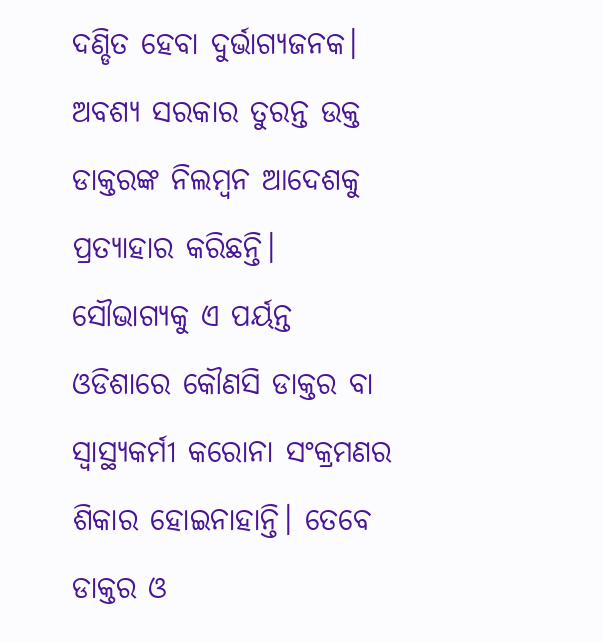ଦଣ୍ଡିତ ହେବା ଦୁର୍ଭାଗ୍ୟଜନକ। ଅବଶ୍ୟ ସରକାର ତୁରନ୍ତ ଉକ୍ତ ଡାକ୍ତରଙ୍କ ନିଲମ୍ବନ ଆଦେଶକୁ ପ୍ରତ୍ୟାହାର କରିଛନ୍ତି। ସୌଭାଗ୍ୟକୁ ଏ ପର୍ୟନ୍ତ ଓଡିଶାରେ କୌଣସି ଡାକ୍ତର ବା ସ୍ୱାସ୍ଥ୍ୟକର୍ମୀ କରୋନା ସଂକ୍ରମଣର ଶିକାର ହୋଇନାହାନ୍ତି। ତେବେ ଡାକ୍ତର ଓ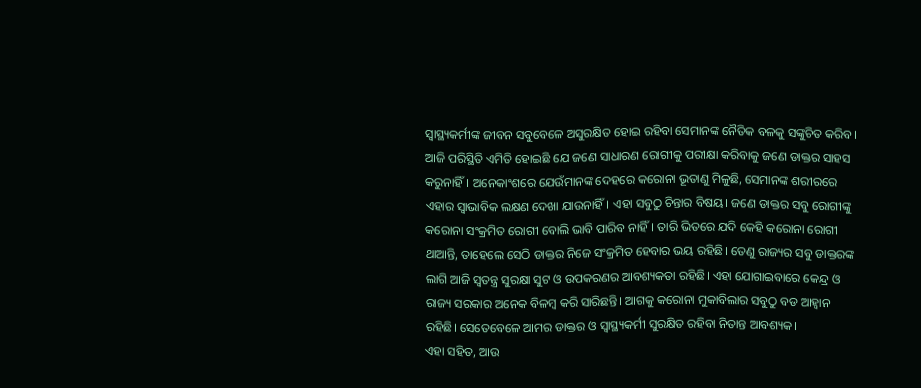ସ୍ଵାସ୍ଥ୍ୟକର୍ମୀଙ୍କ ଜୀବନ ସବୁବେଳେ ଅସୁରକ୍ଷିତ ହୋଇ ରହିବା ସେମାନଙ୍କ ନୈତିକ ବଳକୁ ସଙ୍କୁଚିତ କରିବ।
ଆଜି ପରିସ୍ଥିତି ଏମିତି ହୋଇଛି ଯେ ଜଣେ ସାଧାରଣ ରୋଗୀକୁ ପରୀକ୍ଷା କରିବାକୁ ଜଣେ ଡାକ୍ତର ସାହସ କରୁନାହିଁ। ଅନେକାଂଶରେ ଯେଉଁମାନଙ୍କ ଦେହରେ କରୋନା ଭୂତାଣୁ ମିଳୁଛି, ସେମାନଙ୍କ ଶରୀରରେ ଏହାର ସ୍ଵାଭାବିକ ଲକ୍ଷଣ ଦେଖା ଯାଉନାହିଁ। ଏହା ସବୁଠୁ ଚିନ୍ତାର ବିଷୟ। ଜଣେ ଡାକ୍ତର ସବୁ ରୋଗୀଙ୍କୁ କରୋନା ସଂକ୍ରମିତ ରୋଗୀ ବୋଲି ଭାବି ପାରିବ ନାହିଁ। ତାରି ଭିତରେ ଯଦି କେହି କରୋନା ରୋଗୀ ଥାଆନ୍ତି, ତାହେଲେ ସେଠି ଡାକ୍ତର ନିଜେ ସଂକ୍ରମିତ ହେବାର ଭୟ ରହିଛି। ତେଣୁ ରାଜ୍ୟର ସବୁ ଡାକ୍ତରଙ୍କ ଲାଗି ଆଜି ସ୍ଵତନ୍ତ୍ର ସୁରକ୍ଷା ସୁଟ ଓ ଉପକରଣର ଆବଶ୍ୟକତା ରହିଛି। ଏହା ଯୋଗାଇବାରେ କେନ୍ଦ୍ର ଓ ରାଜ୍ୟ ସରକାର ଅନେକ ବିଳମ୍ବ କରି ସାରିଛନ୍ତି। ଆଗକୁ କରୋନା ମୁକାବିଲାର ସବୁଠୁ ବଡ ଆହ୍ଵାନ ରହିଛି। ସେତେବେଳେ ଆମର ଡାକ୍ତର ଓ ସ୍ୱାସ୍ଥ୍ୟକର୍ମୀ ସୁରକ୍ଷିତ ରହିବା ନିତାନ୍ତ ଆବଶ୍ୟକ।
ଏହା ସହିତ, ଆଉ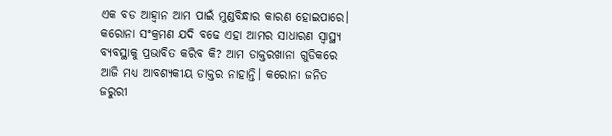ଏକ ବଡ ଆହ୍ଵାନ ଆମ ପାଇଁ ମୁଣ୍ଡବିନ୍ଧାର କାରଣ ହୋଇପାରେ। କରୋନା ସଂକ୍ରମଣ ଯଦି ବଢେ ଏହା ଆମର ସାଧାରଣ ସ୍ୱାସ୍ଥ୍ୟ ବ୍ୟବସ୍ଥାକୁ ପ୍ରଭାବିତ କରିବ କି? ଆମ ଡାକ୍ତରଖାନା ଗୁଡିକରେ ଆଜି ମଧ୍ୟ ଆବଶ୍ୟକୀୟ ଡାକ୍ତର ନାହାନ୍ତି। କରୋନା ଜନିତ ଜରୁରୀ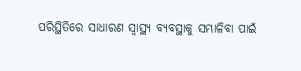ପରିସ୍ଥିତିରେ ସାଧାରଣ ସ୍ୱାସ୍ଥ୍ୟ ବ୍ୟବସ୍ଥାକୁ ସମ୍ଭାଳିବା ପାଇଁ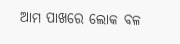ଆମ ପାଖରେ ଲୋକ ବଳ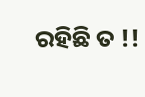ରହିଛି ତ !!